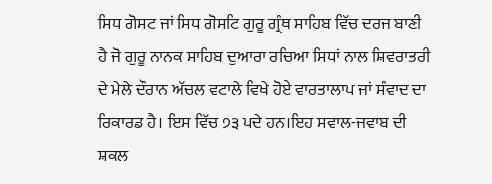ਸਿਧ ਗੋਸਟ ਜਾਂ ਸਿਧ ਗੋਸਟਿ ਗੁਰੂ ਗ੍ਰੰਥ ਸਾਹਿਬ ਵਿੱਚ ਦਰਜ ਬਾਣੀ ਹੈ ਜੋ ਗੁਰੂ ਨਾਨਕ ਸਾਹਿਬ ਦੁਆਰਾ ਰਚਿਆ ਸਿਧਾਂ ਨਾਲ ਸ਼ਿਵਰਾਤਰੀ ਦੇ ਮੇਲੇ ਦੌਰਾਨ ਅੱਚਲ ਵਟਾਲੇ ਵਿਖੇ ਹੋਏ ਵਾਰਤਾਲਾਪ ਜਾਂ ਸੰਵਾਦ ਦਾ ਰਿਕਾਰਡ ਹੈ। ਇਸ ਵਿੱਚ ੭੩ ਪਦੇ ਹਨ।ਇਹ ਸਵਾਲ-ਜਵਾਬ ਦੀ ਸ਼ਕਲ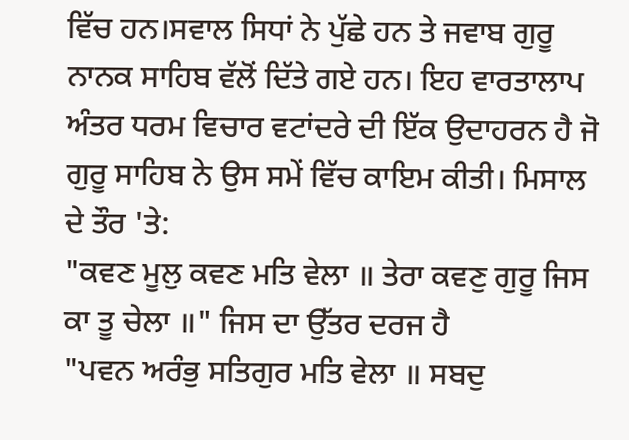ਵਿੱਚ ਹਨ।ਸਵਾਲ ਸਿਧਾਂ ਨੇ ਪੁੱਛੇ ਹਨ ਤੇ ਜਵਾਬ ਗੁਰੂ ਨਾਨਕ ਸਾਹਿਬ ਵੱਲੋਂ ਦਿੱਤੇ ਗਏ ਹਨ। ਇਹ ਵਾਰਤਾਲਾਪ ਅੰਤਰ ਧਰਮ ਵਿਚਾਰ ਵਟਾਂਦਰੇ ਦੀ ਇੱਕ ਉਦਾਹਰਨ ਹੈ ਜੋ ਗੁਰੂ ਸਾਹਿਬ ਨੇ ਉਸ ਸਮੇਂ ਵਿੱਚ ਕਾਇਮ ਕੀਤੀ। ਮਿਸਾਲ ਦੇ ਤੌਰ 'ਤੇ:
"ਕਵਣ ਮੂਲੁ ਕਵਣ ਮਤਿ ਵੇਲਾ ॥ ਤੇਰਾ ਕਵਣੁ ਗੁਰੂ ਜਿਸ ਕਾ ਤੂ ਚੇਲਾ ॥" ਜਿਸ ਦਾ ਉੱਤਰ ਦਰਜ ਹੈ
"ਪਵਨ ਅਰੰਭੁ ਸਤਿਗੁਰ ਮਤਿ ਵੇਲਾ ॥ ਸਬਦੁ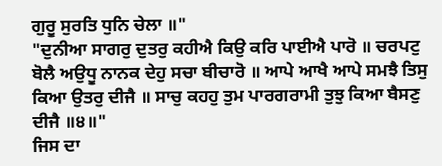ਗੁਰੂ ਸੁਰਤਿ ਧੁਨਿ ਚੇਲਾ ॥"
"ਦੁਨੀਆ ਸਾਗਰੁ ਦੁਤਰੁ ਕਹੀਐ ਕਿਉ ਕਰਿ ਪਾਈਐ ਪਾਰੋ ॥ ਚਰਪਟੁ ਬੋਲੈ ਅਉਧੂ ਨਾਨਕ ਦੇਹੁ ਸਚਾ ਬੀਚਾਰੋ ॥ ਆਪੇ ਆਖੈ ਆਪੇ ਸਮਝੈ ਤਿਸੁ ਕਿਆ ਉਤਰੁ ਦੀਜੈ ॥ ਸਾਚੁ ਕਹਹੁ ਤੁਮ ਪਾਰਗਰਾਮੀ ਤੁਝੁ ਕਿਆ ਬੈਸਣੁ ਦੀਜੈ ॥੪॥"
ਜਿਸ ਦਾ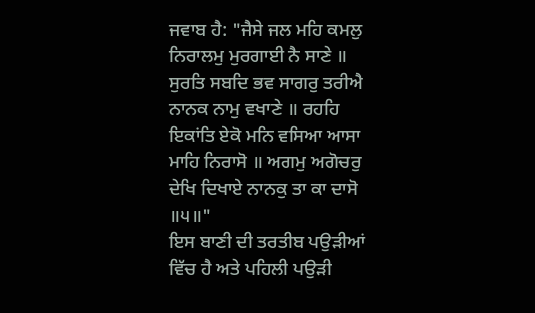ਜਵਾਬ ਹੈ: "ਜੈਸੇ ਜਲ ਮਹਿ ਕਮਲੁ ਨਿਰਾਲਮੁ ਮੁਰਗਾਈ ਨੈ ਸਾਣੇ ॥ ਸੁਰਤਿ ਸਬਦਿ ਭਵ ਸਾਗਰੁ ਤਰੀਐ ਨਾਨਕ ਨਾਮੁ ਵਖਾਣੇ ॥ ਰਹਹਿ ਇਕਾਂਤਿ ਏਕੋ ਮਨਿ ਵਸਿਆ ਆਸਾ ਮਾਹਿ ਨਿਰਾਸੋ ॥ ਅਗਮੁ ਅਗੋਚਰੁ ਦੇਖਿ ਦਿਖਾਏ ਨਾਨਕੁ ਤਾ ਕਾ ਦਾਸੋ ॥੫॥"
ਇਸ ਬਾਣੀ ਦੀ ਤਰਤੀਬ ਪਉੜੀਆਂ ਵਿੱਚ ਹੈ ਅਤੇ ਪਹਿਲੀ ਪਉੜੀ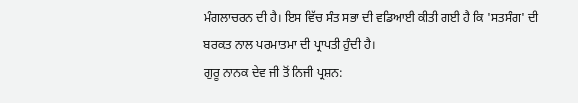ਮੰਗਲਾਚਰਨ ਦੀ ਹੈ। ਇਸ ਵਿੱਚ ਸੰਤ ਸਭਾ ਦੀ ਵਡਿਆਈ ਕੀਤੀ ਗਈ ਹੈ ਕਿ 'ਸਤਸੰਗ' ਦੀ ਬਰਕਤ ਨਾਲ ਪਰਮਾਤਮਾ ਦੀ ਪ੍ਰਾਪਤੀ ਹੁੰਦੀ ਹੈ।
ਗੁਰੂ ਨਾਨਕ ਦੇਵ ਜੀ ਤੋਂ ਨਿਜੀ ਪ੍ਰਸ਼ਨ: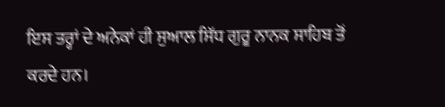ਇਸ ਤਰ੍ਹਾਂ ਦੇ ਅਨੇਕਾਂ ਹੀ ਸੁਆਲ ਸਿੱਧ ਗੁਰੂ ਨਾਨਕ ਸਾਹਿਬ ਤੋਂ ਕਰਦੇ ਹਨ।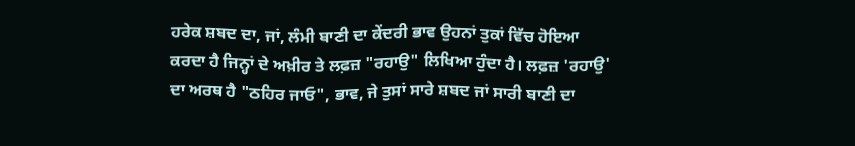ਹਰੇਕ ਸ਼ਬਦ ਦਾ, ਜਾਂ, ਲੰਮੀ ਬਾਣੀ ਦਾ ਕੇਂਦਰੀ ਭਾਵ ਉਹਨਾਂ ਤੁਕਾਂ ਵਿੱਚ ਹੋਇਆ ਕਰਦਾ ਹੈ ਜਿਨ੍ਹਾਂ ਦੇ ਅਖ਼ੀਰ ਤੇ ਲਫ਼ਜ਼ "ਰਹਾਉ" ਲਿਖਿਆ ਹੁੰਦਾ ਹੈ। ਲਫ਼ਜ਼ 'ਰਹਾਉ' ਦਾ ਅਰਥ ਹੈ "ਠਹਿਰ ਜਾਓ", ਭਾਵ, ਜੇ ਤੁਸਾਂ ਸਾਰੇ ਸ਼ਬਦ ਜਾਂ ਸਾਰੀ ਬਾਣੀ ਦਾ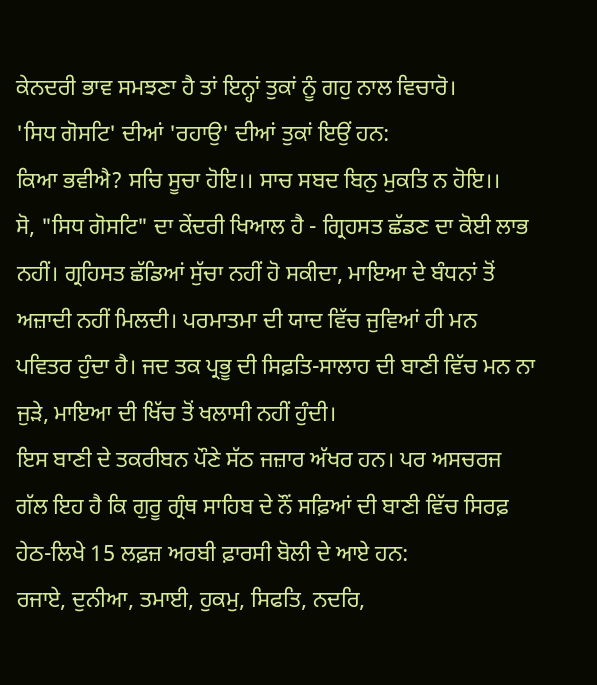ਕੇਨਦਰੀ ਭਾਵ ਸਮਝਣਾ ਹੈ ਤਾਂ ਇਨ੍ਹਾਂ ਤੁਕਾਂ ਨੂੰ ਗਹੁ ਨਾਲ ਵਿਚਾਰੋ।
'ਸਿਧ ਗੋਸਟਿ' ਦੀਆਂ 'ਰਹਾਉ' ਦੀਆਂ ਤੁਕਾਂ ਇਉਂ ਹਨ:
ਕਿਆ ਭਵੀਐ? ਸਚਿ ਸੂਚਾ ਹੋਇ।। ਸਾਚ ਸਬਦ ਬਿਨੁ ਮੁਕਤਿ ਨ ਹੋਇ।।
ਸੋ, "ਸਿਧ ਗੋਸਟਿ" ਦਾ ਕੇਂਦਰੀ ਖਿਆਲ ਹੈ - ਗ੍ਰਿਹਸਤ ਛੱਡਣ ਦਾ ਕੋਈ ਲਾਭ ਨਹੀਂ। ਗ੍ਰਹਿਸਤ ਛੱਡਿਆਂ ਸੁੱਚਾ ਨਹੀਂ ਹੋ ਸਕੀਦਾ, ਮਾਇਆ ਦੇ ਬੰਧਨਾਂ ਤੋਂ ਅਜ਼ਾਦੀ ਨਹੀਂ ਮਿਲਦੀ। ਪਰਮਾਤਮਾ ਦੀ ਯਾਦ ਵਿੱਚ ਜੁਵਿਆਂ ਹੀ ਮਨ ਪਵਿਤਰ ਹੁੰਦਾ ਹੈ। ਜਦ ਤਕ ਪ੍ਰਭੂ ਦੀ ਸਿਫ਼ਤਿ-ਸਾਲਾਹ ਦੀ ਬਾਣੀ ਵਿੱਚ ਮਨ ਨਾ ਜੁੜੇ, ਮਾਇਆ ਦੀ ਖਿੱਚ ਤੋਂ ਖਲਾਸੀ ਨਹੀਂ ਹੁੰਦੀ।
ਇਸ ਬਾਣੀ ਦੇ ਤਕਰੀਬਨ ਪੌਣੇ ਸੱਠ ਜਜ਼ਾਰ ਅੱਖਰ ਹਨ। ਪਰ ਅਸਚਰਜ ਗੱਲ ਇਹ ਹੈ ਕਿ ਗੁਰੂ ਗ੍ਰੰਥ ਸਾਹਿਬ ਦੇ ਨੌਂ ਸਫ਼ਿਆਂ ਦੀ ਬਾਣੀ ਵਿੱਚ ਸਿਰਫ਼ ਹੇਠ-ਲਿਖੇ 15 ਲਫ਼ਜ਼ ਅਰਬੀ ਫ਼ਾਰਸੀ ਬੋਲੀ ਦੇ ਆਏ ਹਨ:
ਰਜਾਏ, ਦੁਨੀਆ, ਤਮਾਈ, ਹੁਕਮੁ, ਸਿਫਤਿ, ਨਦਰਿ,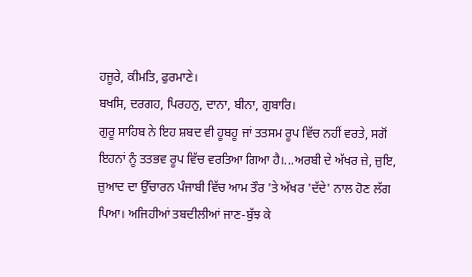ਹਜੂਰੇ, ਕੀਮਤਿ, ਫੁਰਮਾਣੇ।
ਬਖਸਿ, ਦਰਗਹ, ਪਿਰਹਨੁ, ਦਾਨਾ, ਬੀਨਾ, ਗੁਬਾਰਿ।
ਗੁਰੂ ਸਾਹਿਬ ਨੇ ਇਹ ਸ਼ਬਦ ਵੀ ਹੂਬਹੂ ਜਾਂ ਤਤਸਮ ਰੂਪ ਵਿੱਚ ਨਹੀਂ ਵਰਤੇ, ਸਗੋਂ ਇਹਨਾਂ ਨੂੰ ਤਤਭਵ ਰੂਪ ਵਿੱਚ ਵਰਤਿਆ ਗਿਆ ਹੈ।...ਅਰਬੀ ਦੇ ਅੱਖਰ ਜ਼ੇ, ਜ਼ੁਇ, ਜ਼ੁਆਦ ਦਾ ਉੱਚਾਰਨ ਪੰਜਾਬੀ ਵਿੱਚ ਆਮ ਤੌਰ 'ਤੇ ਅੱਖਰ 'ਦੱਦੇ' ਨਾਲ ਹੋਣ ਲੱਗ ਪਿਆ। ਅਜਿਹੀਆਂ ਤਬਦੀਲੀਆਂ ਜਾਣ-ਬੁੱਝ ਕੇ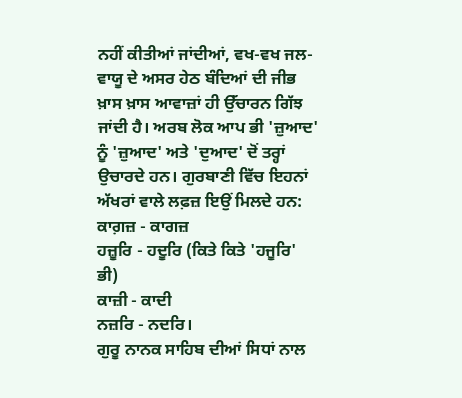ਨਹੀਂ ਕੀਤੀਆਂ ਜਾਂਦੀਆਂ, ਵਖ-ਵਖ ਜਲ-ਵਾਯੂ ਦੇ ਅਸਰ ਹੇਠ ਬੰਦਿਆਂ ਦੀ ਜੀਭ ਖ਼ਾਸ ਖ਼ਾਸ ਆਵਾਜ਼ਾਂ ਹੀ ਉੱਚਾਰਨ ਗਿੱਝ ਜਾਂਦੀ ਹੈ। ਅਰਬ ਲੋਕ ਆਪ ਭੀ 'ਜ਼ੁਆਦ' ਨੂੰ 'ਜ਼ੁਆਦ' ਅਤੇ 'ਦੁਆਦ' ਦੋਂ ਤਰ੍ਹਾਂ ਉਚਾਰਦੇ ਹਨ। ਗੁਰਬਾਣੀ ਵਿੱਚ ਇਹਨਾਂ ਅੱਖਰਾਂ ਵਾਲੇ ਲਫ਼ਜ਼ ਇਉਂ ਮਿਲਦੇ ਹਨ:
ਕਾਗ਼ਜ਼ - ਕਾਗਜ਼
ਹਜ਼ੂਰਿ - ਹਦੂਰਿ (ਕਿਤੇ ਕਿਤੇ 'ਹਜੂਰਿ' ਭੀ)
ਕਾਜ਼ੀ - ਕਾਦੀ
ਨਜ਼ਰਿ - ਨਦਰਿ।
ਗੁਰੂ ਨਾਨਕ ਸਾਹਿਬ ਦੀਆਂ ਸਿਧਾਂ ਨਾਲ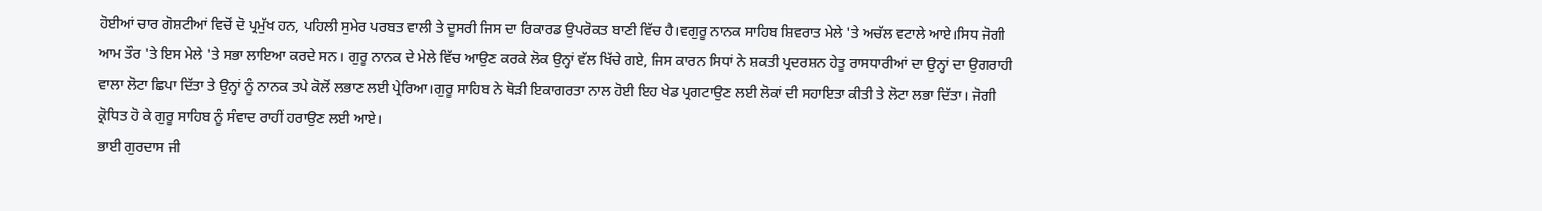ਹੋਈਆਂ ਚਾਰ ਗੋਸ਼ਟੀਆਂ ਵਿਚੋਂ ਦੋ ਪ੍ਰਮੁੱਖ ਹਨ, ਪਹਿਲੀ ਸੁਮੇਰ ਪਰਬਤ ਵਾਲੀ ਤੇ ਦੂਸਰੀ ਜਿਸ ਦਾ ਰਿਕਾਰਡ ਉਪਰੋਕਤ ਬਾਣੀ ਵਿੱਚ ਹੈ।ਵਗੁਰੂ ਨਾਨਕ ਸਾਹਿਬ ਸ਼ਿਵਰਾਤ ਮੇਲੇ 'ਤੇ ਅਚੱਲ ਵਟਾਲੇ ਆਏ।ਸਿਧ ਜੋਗੀ ਆਮ ਤੌਰ 'ਤੇ ਇਸ ਮੇਲੇ 'ਤੇ ਸਭਾ ਲਾਇਆ ਕਰਦੇ ਸਨ। ਗੁਰੂ ਨਾਨਕ ਦੇ ਮੇਲੇ ਵਿੱਚ ਆਉਣ ਕਰਕੇ ਲੋਕ ਉਨ੍ਹਾਂ ਵੱਲ ਖਿੱਚੇ ਗਏ, ਜਿਸ ਕਾਰਨ ਸਿਧਾਂ ਨੇ ਸ਼ਕਤੀ ਪ੍ਰਦਰਸ਼ਨ ਹੇਤੂ ਰਾਸਧਾਰੀਆਂ ਦਾ ਉਨ੍ਹਾਂ ਦਾ ਉਗਰਾਹੀ ਵਾਲਾ ਲੋਟਾ ਛਿਪਾ ਦਿੱਤਾ ਤੇ ਉਨ੍ਹਾਂ ਨੂੰ ਨਾਨਕ ਤਪੇ ਕੋਲੋਂ ਲਭਾਣ ਲਈ ਪ੍ਰੇਰਿਆ।ਗੁਰੂ ਸਾਹਿਬ ਨੇ ਥੋੜੀ ਇਕਾਗਰਤਾ ਨਾਲ ਹੋਈ ਇਹ ਖੇਡ ਪ੍ਰਗਟਾਉਣ ਲਈ ਲੋਕਾਂ ਦੀ ਸਹਾਇਤਾ ਕੀਤੀ ਤੇ ਲੋਟਾ ਲਭਾ ਦਿੱਤਾ। ਜੋਗੀ ਕ੍ਰੋਧਿਤ ਹੋ ਕੇ ਗੁਰੂ ਸਾਹਿਬ ਨੂੰ ਸੰਵਾਦ ਰਾਹੀਂ ਹਰਾਉਣ ਲਈ ਆਏ।
ਭਾਈ ਗੁਰਦਾਸ ਜੀ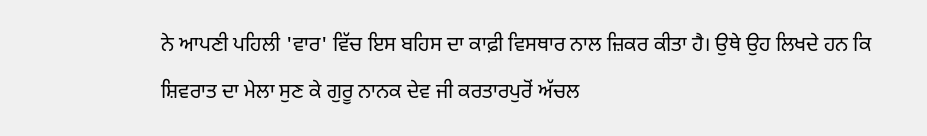ਨੇ ਆਪਣੀ ਪਹਿਲੀ 'ਵਾਰ' ਵਿੱਚ ਇਸ ਬਹਿਸ ਦਾ ਕਾਫ਼ੀ ਵਿਸਥਾਰ ਨਾਲ ਜ਼ਿਕਰ ਕੀਤਾ ਹੈ। ਉਥੇ ਉਹ ਲਿਖਦੇ ਹਨ ਕਿ ਸ਼ਿਵਰਾਤ ਦਾ ਮੇਲਾ ਸੁਣ ਕੇ ਗੁਰੂ ਨਾਨਕ ਦੇਵ ਜੀ ਕਰਤਾਰਪੁਰੋਂ ਅੱਚਲ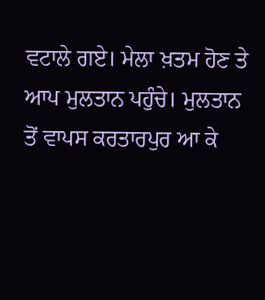ਵਟਾਲੇ ਗਏ। ਮੇਲਾ ਖ਼ਤਮ ਹੋਣ ਤੇ ਆਪ ਮੁਲਤਾਨ ਪਹੁੰਚੇ। ਮੁਲਤਾਨ ਤੋਂ ਵਾਪਸ ਕਰਤਾਰਪੁਰ ਆ ਕੇ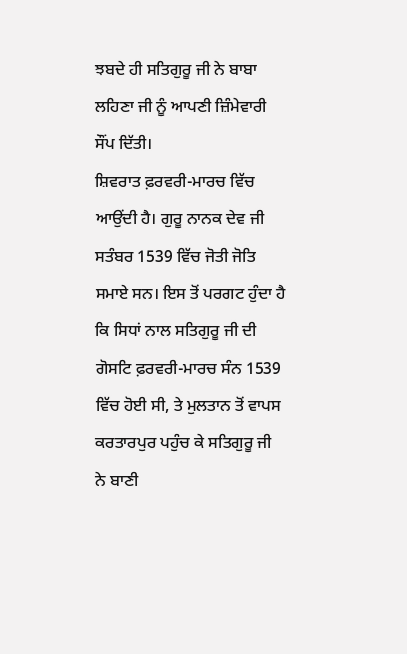ਝਬਦੇ ਹੀ ਸਤਿਗੁਰੂ ਜੀ ਨੇ ਬਾਬਾ ਲਹਿਣਾ ਜੀ ਨੂੰ ਆਪਣੀ ਜ਼ਿੰਮੇਵਾਰੀ ਸੌਂਪ ਦਿੱਤੀ।
ਸ਼ਿਵਰਾਤ ਫ਼ਰਵਰੀ-ਮਾਰਚ ਵਿੱਚ ਆਉਂਦੀ ਹੈ। ਗੁਰੂ ਨਾਨਕ ਦੇਵ ਜੀ ਸਤੰਬਰ 1539 ਵਿੱਚ ਜੋਤੀ ਜੋਤਿ ਸਮਾਏ ਸਨ। ਇਸ ਤੋਂ ਪਰਗਟ ਹੁੰਦਾ ਹੈ ਕਿ ਸਿਧਾਂ ਨਾਲ ਸਤਿਗੁਰੂ ਜੀ ਦੀ ਗੋਸਟਿ ਫ਼ਰਵਰੀ-ਮਾਰਚ ਸੰਨ 1539 ਵਿੱਚ ਹੋਈ ਸੀ, ਤੇ ਮੁਲਤਾਨ ਤੋਂ ਵਾਪਸ ਕਰਤਾਰਪੁਰ ਪਹੁੰਚ ਕੇ ਸਤਿਗੁਰੂ ਜੀ ਨੇ ਬਾਣੀ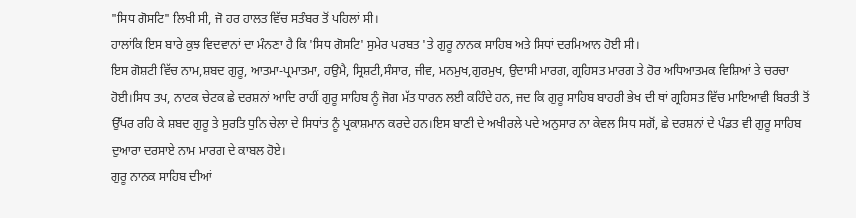"ਸਿਧ ਗੋਸਟਿ" ਲਿਖੀ ਸੀ, ਜੋ ਹਰ ਹਾਲਤ ਵਿੱਚ ਸਤੰਬਰ ਤੋਂ ਪਹਿਲਾਂ ਸੀ।
ਹਾਲਾਂਕਿ ਇਸ ਬਾਰੇ ਕੁਝ ਵਿਦਵਾਨਾਂ ਦਾ ਮੰਨਣਾ ਹੈ ਕਿ 'ਸਿਧ ਗੋਸਟਿ' ਸੁਮੇਰ ਪਰਬਤ 'ਤੇ ਗੁਰੂ ਨਾਨਕ ਸਾਹਿਬ ਅਤੇ ਸਿਧਾਂ ਦਰਮਿਆਨ ਹੋਈ ਸੀ।
ਇਸ ਗੋਸ਼ਟੀ ਵਿੱਚ ਨਾਮ,ਸ਼ਬਦ ਗੁਰੂ, ਆਤਮਾ-ਪ੍ਰਮਾਤਮਾ, ਹਉਮੈ, ਸ੍ਰਿਸ਼ਟੀ,ਸੰਸਾਰ, ਜੀਵ, ਮਨਮੁਖ,ਗੁਰਮੁਖ, ਉਦਾਸੀ ਮਾਰਗ, ਗ੍ਰਹਿਸਤ ਮਾਰਗ ਤੇ ਹੋਰ ਅਧਿਆਤਮਕ ਵਿਸ਼ਿਆਂ ਤੇ ਚਰਚਾ ਹੋਈ।ਸਿਧ ਤਪ, ਨਾਟਕ ਚੇਟਕ ਛੇ ਦਰਸ਼ਨਾਂ ਆਦਿ ਰਾਹੀਂ ਗੁਰੂ ਸਾਹਿਬ ਨੂੰ ਜੋਗ ਮੱਤ ਧਾਰਨ ਲਈ ਕਹਿੰਦੇ ਹਨ, ਜਦ ਕਿ ਗੁਰੂ ਸਾਹਿਬ ਬਾਹਰੀ ਭੇਖ ਦੀ ਥਾਂ ਗ੍ਰਹਿਸਤ ਵਿੱਚ ਮਾਇਆਵੀ ਬਿਰਤੀ ਤੋਂ ਉੱਪਰ ਰਹਿ ਕੇ ਸ਼ਬਦ ਗੁਰੂ ਤੇ ਸੁਰਤਿ ਧੁਨਿ ਚੇਲਾ ਦੇ ਸਿਧਾਂਤ ਨੂੰ ਪ੍ਰਕਾਸ਼ਮਾਨ ਕਰਦੇ ਹਨ।ਇਸ ਬਾਣੀ ਦੇ ਅਖੀਰਲੇ ਪਦੇ ਅਨੁਸਾਰ ਨਾ ਕੇਵਲ ਸਿਧ ਸਗੋਂ, ਛੇ ਦਰਸ਼ਨਾਂ ਦੇ ਪੰਡਤ ਵੀ ਗੁਰੂ ਸਾਹਿਬ ਦੁਆਰਾ ਦਰਸਾਏ ਨਾਮ ਮਾਰਗ ਦੇ ਕਾਬਲ ਹੋਏ।
ਗੁਰੂ ਨਾਨਕ ਸਾਹਿਬ ਦੀਆਂ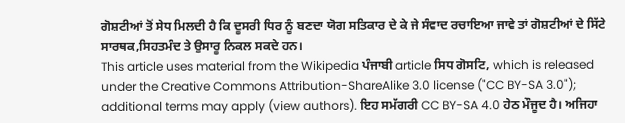ਗੋਸ਼ਟੀਆਂ ਤੋਂ ਸੇਧ ਮਿਲਦੀ ਹੈ ਕਿ ਦੂਸਰੀ ਧਿਰ ਨੂੰ ਬਣਦਾ ਯੋਗ ਸਤਿਕਾਰ ਦੇ ਕੇ ਜੇ ਸੰਵਾਦ ਰਚਾਇਆ ਜਾਵੇ ਤਾਂ ਗੋਸ਼ਟੀਆਂ ਦੇ ਸਿੱਟੇ ਸਾਰਥਕ,ਸਿਹਤਮੰਦ ਤੇ ਉਸਾਰੂ ਨਿਕਲ ਸਕਦੇ ਹਨ।
This article uses material from the Wikipedia ਪੰਜਾਬੀ article ਸਿਧ ਗੋਸਟਿ, which is released under the Creative Commons Attribution-ShareAlike 3.0 license ("CC BY-SA 3.0"); additional terms may apply (view authors). ਇਹ ਸਮੱਗਰੀ CC BY-SA 4.0 ਹੇਠ ਮੌਜੂਦ ਹੈ। ਅਜਿਹਾ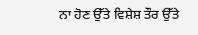ਨਾ ਹੋਣ ਉੱਤੇ ਵਿਸ਼ੇਸ਼ ਤੌਰ ਉੱਤੇ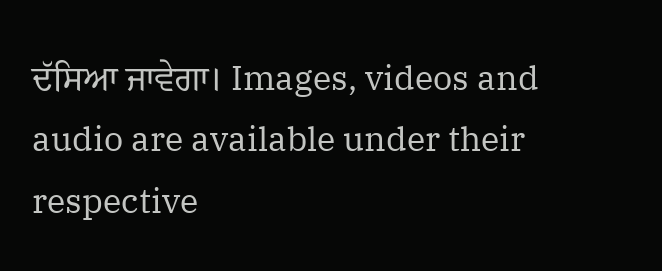ਦੱਸਿਆ ਜਾਵੇਗਾ। Images, videos and audio are available under their respective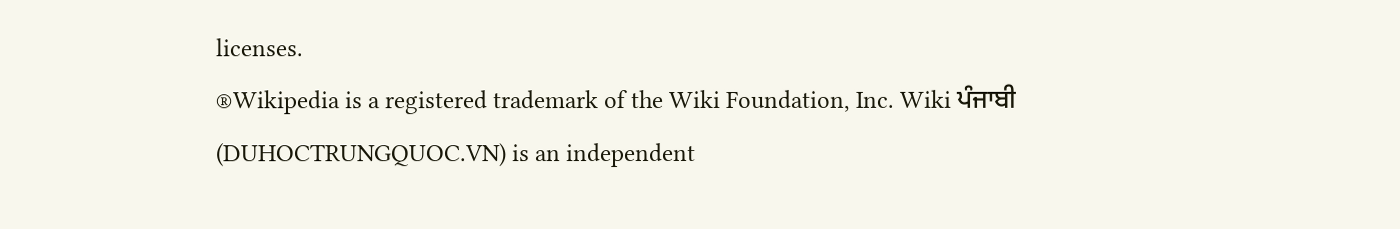licenses.
®Wikipedia is a registered trademark of the Wiki Foundation, Inc. Wiki ਪੰਜਾਬੀ (DUHOCTRUNGQUOC.VN) is an independent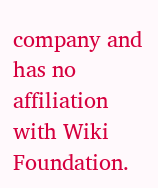company and has no affiliation with Wiki Foundation.